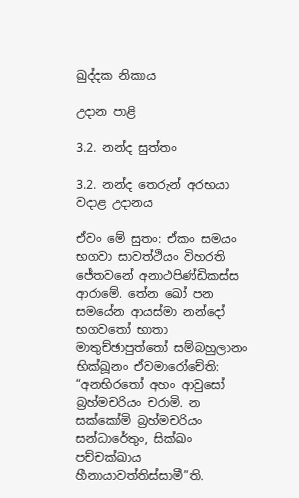ඛුද්දක නිකාය

උදාන පාළි

3.2. නන්ද සුත්තං

3.2. නන්ද තෙරුන් අරභයා වදාළ උදානය

ඒවං මේ සුතං: ඒකං සමයං භගවා සාවත්ථියං විහරති ජේතවනේ අනාථපිණ්ඩිකස්ස ආරාමේ. තේන ඛෝ පන සමයේන ආයස්මා නන්දෝ භගවතෝ භාතා මාතුච්ඡාපුත්තෝ සම්බහුලානං භික්ඛූනං ඒවමාරෝචේති: “අනභිරතෝ අහං ආවුසෝ බ්‍රහ්මචරියං චරාමි. න සක්කෝමි බ්‍රහ්මචරියං සන්ධාරේතුං, සික්ඛං පච්චක්ඛාය හීනායාවත්තිස්සාමී”ති.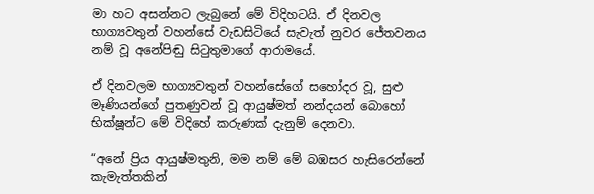මා හට අසන්නට ලැබුනේ මේ විදිහටයි. ඒ දිනවල භාග්‍යවතුන් වහන්සේ වැඩසිටියේ සැවැත් නුවර ජේතවනය නම් වූ අනේපිඬු සිටුතුමාගේ ආරාමයේ.

ඒ දිනවලම භාග්‍යවතුන් වහන්සේගේ සහෝදර වූ, සුළු මෑණියන්ගේ පුතණුවන් වූ ආයුෂ්මත් නන්දයන් බොහෝ භික්ෂූන්ට මේ විදිහේ කරුණක් දැනුම් දෙනවා.

“අනේ ප්‍රිය ආයුෂ්මතුනි, මම නම් මේ බඹසර හැසිරෙන්නේ කැමැත්තකින්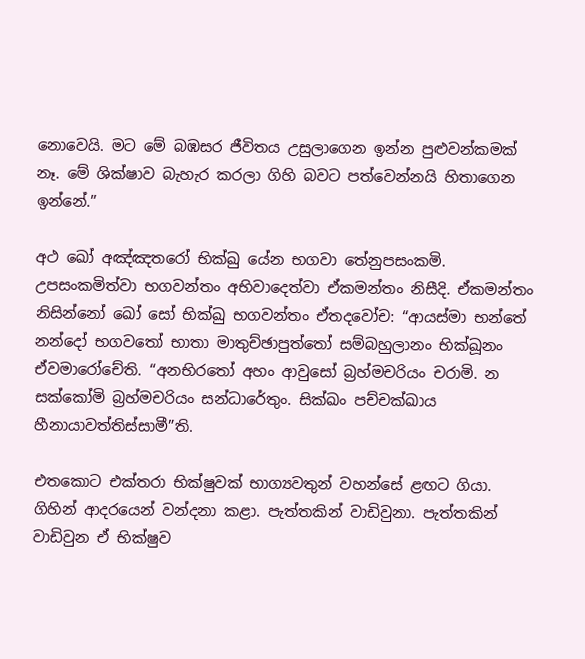නොවෙයි. මට මේ බඹසර ජීවිතය උසුලාගෙන ඉන්න පුළුවන්කමක් නෑ. මේ ශික්ෂාව බැහැර කරලා ගිහි බවට පත්වෙන්නයි හිතාගෙන ඉන්නේ.”

අථ ඛෝ අඤ්ඤතරෝ භික්ඛු යේන භගවා තේනුපසංකමි. උපසංකමිත්වා භගවන්තං අභිවාදෙත්වා ඒකමන්තං නිසීදි. ඒකමන්තං නිසින්නෝ ඛෝ සෝ භික්ඛු භගවන්තං ඒතදවෝච: “ආයස්මා භන්තේ නන්දෝ භගවතෝ භාතා මාතුච්ඡාපුත්තෝ සම්බහුලානං භික්ඛූනං ඒවමාරෝචේති. “අනභිරතෝ අහං ආවුසෝ බ්‍රහ්මචරියං චරාමි. න සක්කෝමි බ්‍රහ්මචරියං සන්ධාරේතුං. සික්ඛං පච්චක්ඛාය හීනායාවත්තිස්සාමී”ති.

එතකොට එක්තරා භික්ෂුවක් භාග්‍යවතුන් වහන්සේ ළඟට ගියා. ගිහින් ආදරයෙන් වන්දනා කළා. පැත්තකින් වාඩිවුනා. පැත්තකින් වාඩිවුන ඒ භික්ෂුව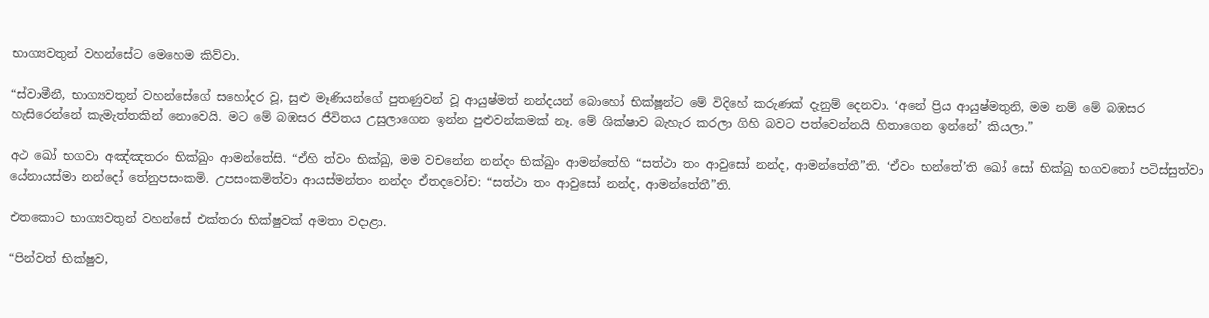භාග්‍යවතුන් වහන්සේට මෙහෙම කිව්වා.

“ස්වාමීනී, භාග්‍යවතුන් වහන්සේගේ සහෝදර වූ, සුළු මෑණියන්ගේ පුතණුවන් වූ ආයුෂ්මත් නන්දයන් බොහෝ භික්ෂූන්ට මේ විදිහේ කරුණක් දැනුම් දෙනවා. ‘අනේ ප්‍රිය ආයුෂ්මතුනි, මම නම් මේ බඹසර හැසිරෙන්නේ කැමැත්තකින් නොවෙයි. මට මේ බඹසර ජීවිතය උසුලාගෙන ඉන්න පුළුවන්කමක් නෑ. මේ ශික්ෂාව බැහැර කරලා ගිහි බවට පත්වෙන්නයි හිතාගෙන ඉන්නේ’ කියලා.”

අථ ඛෝ භගවා අඤ්ඤතරං භික්ඛුං ආමන්තේසි. “ඒහි ත්වං භික්ඛු, මම වචනේන නන්දං භික්ඛුං ආමන්තේහි “සත්ථා තං ආවුසෝ නන්ද, ආමන්තේතී”ති. ‘ඒවං භන්තේ’ති ඛෝ සෝ භික්ඛු භගවතෝ පටිස්සුත්වා යේනායස්මා නන්දෝ තේනුපසංකමි. උපසංකමිත්වා ආයස්මන්තං නන්දං ඒතදවෝච: “සත්ථා තං ආවුසෝ නන්ද, ආමන්තේතී”ති.

එතකොට භාග්‍යවතුන් වහන්සේ එක්තරා භික්ෂුවක් අමතා වදාළා.

“පින්වත් භික්ෂුව,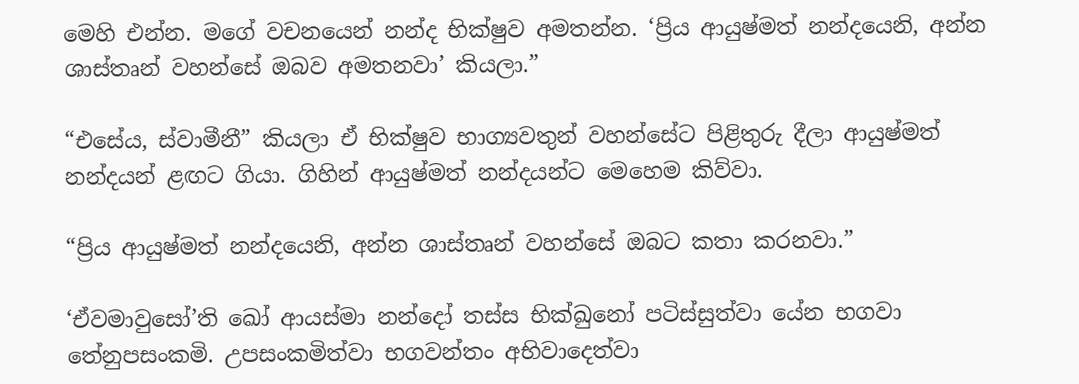මෙහි එන්න. මගේ වචනයෙන් නන්ද භික්ෂුව අමතන්න. ‘ප්‍රිය ආයුෂ්මත් නන්දයෙනි, අන්න ශාස්තෘන් වහන්සේ ඔබව අමතනවා’ කියලා.”

“එසේය, ස්වාමීනී” කියලා ඒ භික්ෂුව භාග්‍යවතුන් වහන්සේට පිළිතුරු දීලා ආයුෂ්මත් නන්දයන් ළඟට ගියා. ගිහින් ආයුෂ්මත් නන්දයන්ට මෙහෙම කිව්වා.

“ප්‍රිය ආයුෂ්මත් නන්දයෙනි, අන්න ශාස්තෘන් වහන්සේ ඔබට කතා කරනවා.”

‘ඒවමාවුසෝ’ති ඛෝ ආයස්මා නන්දෝ තස්ස භික්ඛුනෝ පටිස්සුත්වා යේන භගවා තේනුපසංකමි. උපසංකමිත්වා භගවන්තං අභිවාදෙත්වා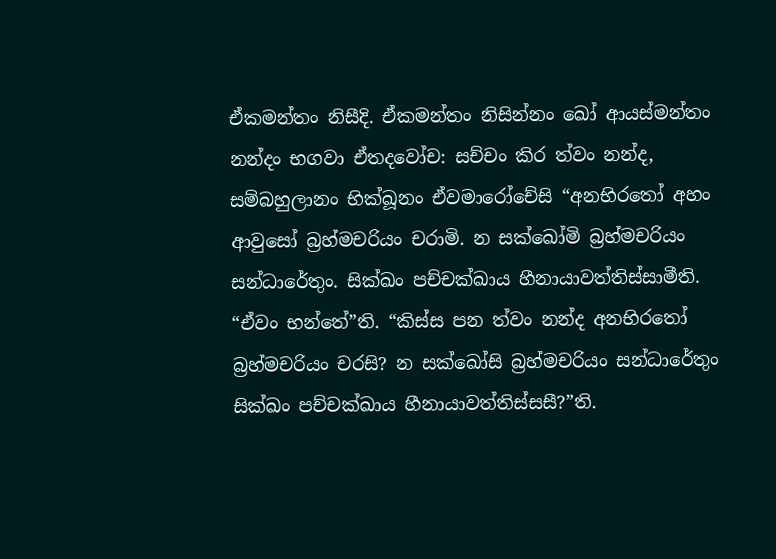ඒකමන්තං නිසීදි. ඒකමන්තං නිසින්නං ඛෝ ආයස්මන්තං නන්දං භගවා ඒතදවෝච: සච්චං කිර ත්වං නන්ද, සම්බහුලානං භික්ඛූනං ඒවමාරෝචේසි “අනභිරතෝ අහං ආවුසෝ බ්‍රහ්මචරියං චරාමි. න සක්ඛෝමි බ්‍රහ්මචරියං සන්ධාරේතුං. සික්ඛං පච්චක්ඛාය හීනායාවත්තිස්සාමීති. “ඒවං භන්තේ”ති. “කිස්ස පන ත්වං නන්ද අනභිරතෝ බ්‍රහ්මචරියං චරසි? න සක්ඛෝසි බ්‍රහ්මචරියං සන්ධාරේතුං සික්ඛං පච්චක්ඛාය හීනායාවත්තිස්සසී?”ති.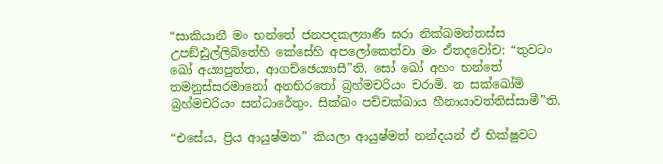“සාකියානී මං භන්තේ ජනපදකල්‍යාණී ඝරා නික්ඛමන්තස්ස උපඞ්ඪුල්ලිඛිතේහි කේසේහි අපලෝකෙත්වා මං ඒතදවෝච: “තුවටං ඛෝ අය්‍යපුත්ත, ආගච්ඡෙය්‍යාසී”ති. සෝ ඛෝ අහං භන්තේ තමනුස්සරමානෝ අනභිරතෝ බ්‍රහ්මචරියං චරාමි. න සක්ඛෝමි බ්‍රහ්මචරියං සන්ධාරේතුං. සික්ඛං පච්චක්ඛාය හීනායාවත්තිස්සාමී”ති.

“එසේය, ප්‍රිය ආයුෂ්මත” කියලා ආයුෂ්මත් නන්දයන් ඒ භික්ෂුවට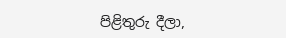පිළිතුරු දීලා,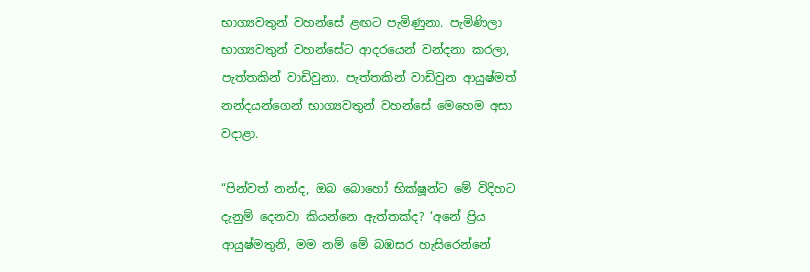භාග්‍යවතුන් වහන්සේ ළඟට පැමිණුනා. පැමිණිලා භාග්‍යවතුන් වහන්සේට ආදරයෙන් වන්දනා කරලා, පැත්තකින් වාඩිවුනා. පැත්තකින් වාඩිවුන ආයුෂ්මත් නන්දයන්ගෙන් භාග්‍යවතුන් වහන්සේ මෙහෙම අසා වදාළා.

“පින්වත් නන්ද, ඔබ බොහෝ භික්ෂූන්ට මේ විදිහට දැනුම් දෙනවා කියන්නෙ ඇත්තක්ද? ‘අනේ ප්‍රිය ආයුෂ්මතුනි, මම නම් මේ බඹසර හැසිරෙන්නේ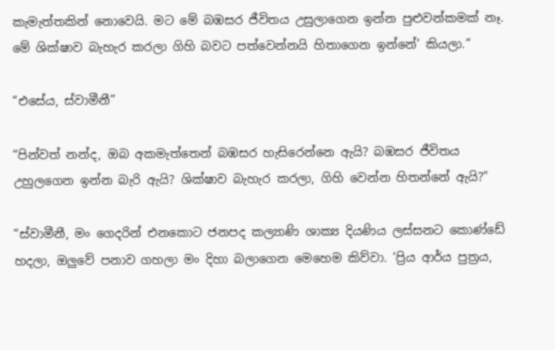කැමැත්තකින් නොවෙයි. මට මේ බඹසර ජීවිතය උසුලාගෙන ඉන්න පුළුවන්කමක් නෑ. මේ ශික්ෂාව බැහැර කරලා ගිහි බවට පත්වෙන්නයි හිතාගෙන ඉන්නේ’ කියලා.”

“එසේය, ස්වාමීනී”

“පින්වත් නන්ද, ඔබ අකමැත්තෙන් බඹසර හැසිරෙන්නෙ ඇයි? බඹසර ජීවිතය උහුලගෙන ඉන්න බැරි ඇයි? ශික්ෂාව බැහැර කරලා, ගිහි වෙන්න හිතන්නේ ඇයි?”

“ස්වාමීනී, මං ගෙදරින් එනකොට ජනපද කල්‍යාණි ශාක්‍ය දියණිය ලස්සනට කොණ්ඩේ හදලා, ඔලුවේ පනාව ගහලා මං දිහා බලාගෙන මෙහෙම කිව්වා. ‘ප්‍රිය ආර්ය පුත්‍රය,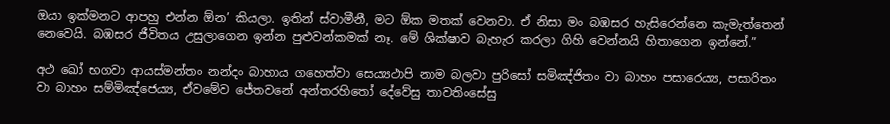ඔයා ඉක්මනට ආපහු එන්න ඕන’ කියලා. ඉතින් ස්වාමීනී, මට ඕක මතක් වෙනවා. ඒ නිසා මං බඹසර හැසිරෙන්නෙ කැමැත්තෙන් නෙවෙයි. බඹසර ජීවිතය උසුලාගෙන ඉන්න පුළුවන්කමක් නෑ. මේ ශික්ෂාව බැහැර කරලා ගිහි වෙන්නයි හිතාගෙන ඉන්නේ.”

අථ ඛෝ භගවා ආයස්මන්තං නන්දං බාහාය ගහෙත්වා සෙය්‍යථාපි නාම බලවා පුරිසෝ සමිඤ්ජිතං වා බාහං පසාරෙය්‍ය, පසාරිතං වා බාහං සම්මිඤ්ජෙය්‍ය, ඒවමේව ජේතවනේ අන්තරහිතෝ දේවේසු තාවතිංසේසු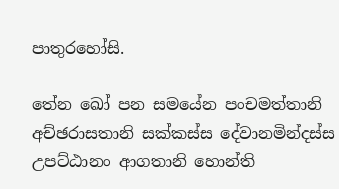පාතුරහෝසි.

තේන ඛෝ පන සමයේන පංචමත්තානි අච්ඡරාසතානි සක්කස්ස දේවානමින්දස්ස උපට්ඨානං ආගතානි හොන්ති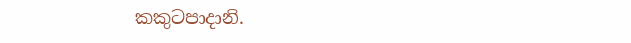කකුටපාදානි.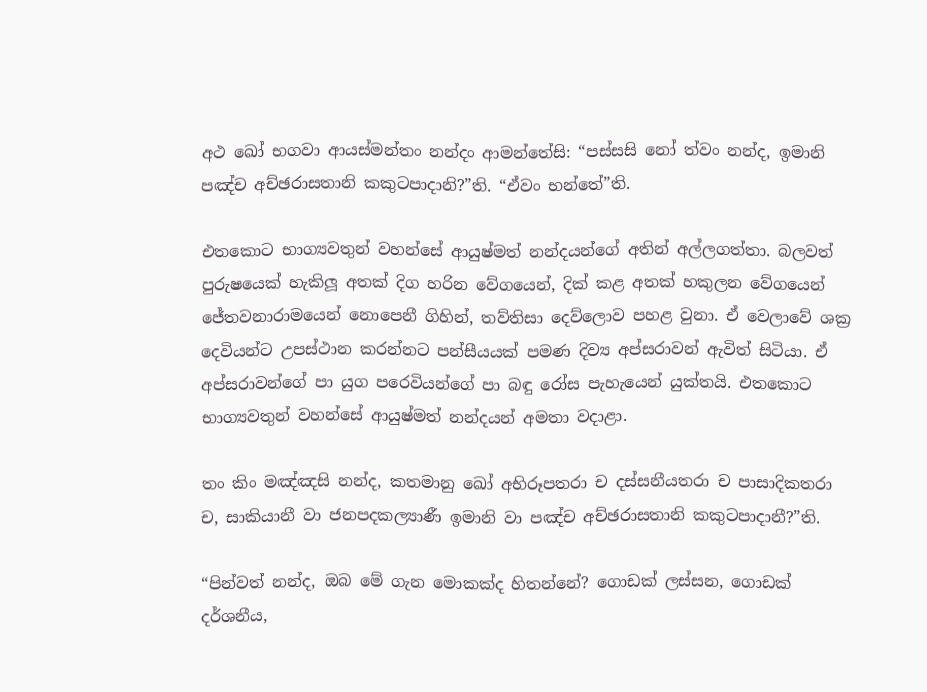අථ ඛෝ භගවා ආයස්මන්තං නන්දං ආමන්තේසි: “පස්සසි නෝ ත්වං නන්ද, ඉමානි පඤ්ච අච්ඡරාසතානි කකුටපාදානි?”ති. “ඒවං භන්තේ”ති.

එතකොට භාග්‍යවතුන් වහන්සේ ආයුෂ්මත් නන්දයන්ගේ අතින් අල්ලගත්තා. බලවත් පුරුෂයෙක් හැකිලූ අතක් දිග හරින වේගයෙන්, දික් කළ අතක් හකුලන වේගයෙන් ජේතවනාරාමයෙන් නොපෙනී ගිහින්, තව්තිසා දෙව්ලොව පහළ වුනා. ඒ වෙලාවේ ශක්‍ර දෙවියන්ට උපස්ථාන කරන්නට පන්සීයයක් පමණ දිව්‍ය අප්සරාවන් ඇවිත් සිටියා. ඒ අප්සරාවන්ගේ පා යුග පරෙවියන්ගේ පා බඳු රෝස පැහැයෙන් යුක්තයි. එතකොට භාග්‍යවතුන් වහන්සේ ආයුෂ්මත් නන්දයන් අමතා වදාළා.

තං කිං මඤ්ඤසි නන්ද, කතමානු ඛෝ අභිරූපතරා ච දස්සනීයතරා ච පාසාදිකතරා ච, සාකියානී වා ජනපදකල්‍යාණී ඉමානි වා පඤ්ච අච්ඡරාසතානි කකුටපාදානී?”ති.

“පින්වත් නන්ද, ඔබ මේ ගැන මොකක්ද හිතන්නේ? ගොඩක් ලස්සන, ගොඩක් දර්ශනීය,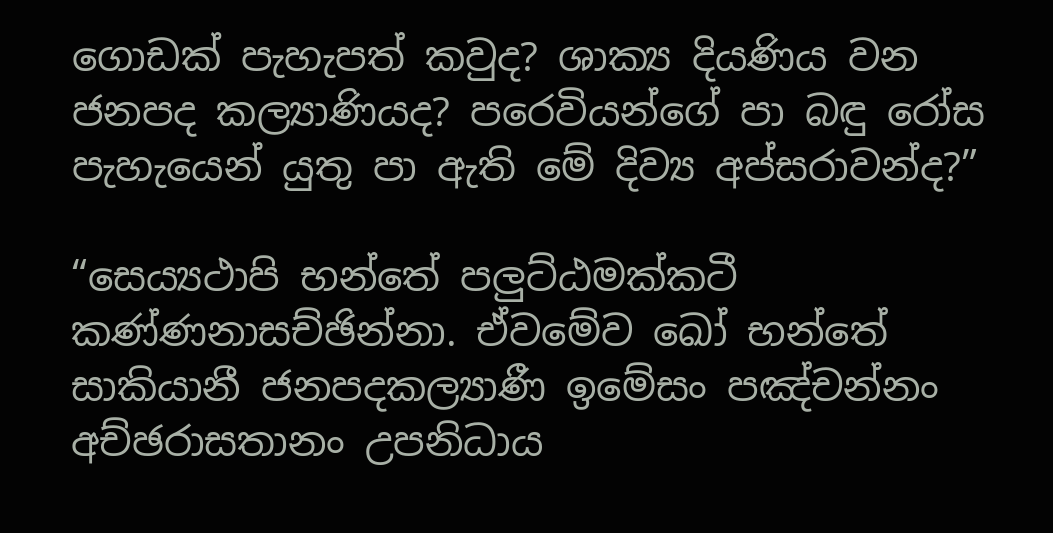ගොඩක් පැහැපත් කවුද? ශාක්‍ය දියණිය වන ජනපද කල්‍යාණියද? පරෙවියන්ගේ පා බඳු රෝස පැහැයෙන් යුතු පා ඇති මේ දිව්‍ය අප්සරාවන්ද?”

“සෙය්‍යථාපි භන්තේ පලුට්ඨමක්කටී කණ්ණනාසච්ඡින්නා. ඒවමේව ඛෝ භන්තේ සාකියානී ජනපදකල්‍යාණී ඉමේසං පඤ්චන්නං අච්ඡරාසතානං උපනිධාය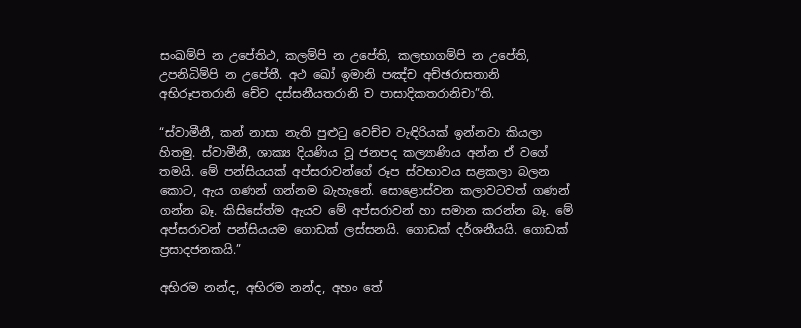සංඛම්පි න උපේතිථ, කලම්පි න උපේති, කලභාගම්පි න උපේති, උපනිධිම්පි න උපේතී. අථ ඛෝ ඉමානි පඤ්ච අච්ඡරාසතානි අභිරූපතරානි චේව දස්සනීයතරානි ච පාසාදිකතරානිචා”ති.

“ස්වාමීනී, කන් නාසා නැති පුළුටු වෙච්ච වැඳිරියක් ඉන්නවා කියලා හිතමු. ස්වාමීනී, ශාක්‍ය දියණිය වූ ජනපද කල්‍යාණිය අන්න ඒ වගේ තමයි. මේ පන්සියයක් අප්සරාවන්ගේ රූප ස්වභාවය සළකලා බලන කොට, ඇය ගණන් ගන්නම බැහැනේ. සොළොස්වන කලාවටවත් ගණන් ගන්න බෑ. කිසිසේත්ම ඇයව මේ අප්සරාවන් හා සමාන කරන්න බෑ. මේ අප්සරාවන් පන්සියයම ගොඩක් ලස්සනයි. ගොඩක් දර්ශනීයයි. ගොඩක් ප්‍රසාදජනකයි.”

අභිරම නන්ද, අභිරම නන්ද, අහං තේ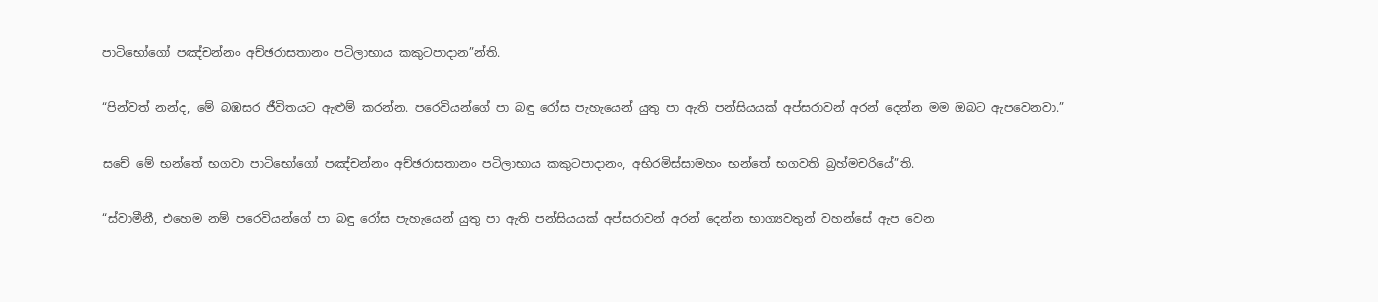පාටිභෝගෝ පඤ්චන්නං අච්ඡරාසතානං පටිලාභාය කකුටපාදාන”න්ති.

“පින්වත් නන්ද, මේ බඹසර ජීවිතයට ඇළුම් කරන්න. පරෙවියන්ගේ පා බඳු රෝස පැහැයෙන් යුතු පා ඇති පන්සියයක් අප්සරාවන් අරන් දෙන්න මම ඔබට ඇපවෙනවා.”

සචේ මේ භන්තේ භගවා පාටිභෝගෝ පඤ්චන්නං අච්ඡරාසතානං පටිලාභාය කකුටපාදානං, අභිරමිස්සාමහං භන්තේ භගවති බ්‍රහ්මචරියේ”ති.

“ස්වාමීනී, එහෙම නම් පරෙවියන්ගේ පා බඳු රෝස පැහැයෙන් යුතු පා ඇති පන්සියයක් අප්සරාවන් අරන් දෙන්න භාග්‍යවතුන් වහන්සේ ඇප වෙන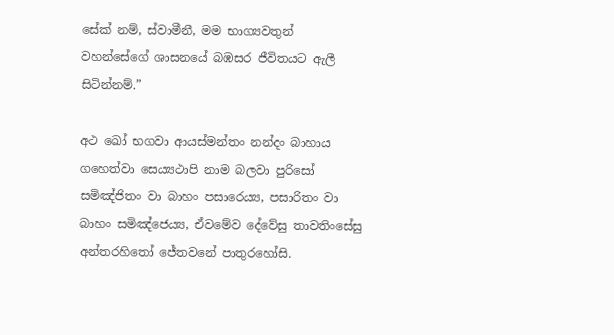සේක් නම්, ස්වාමීනී, මම භාග්‍යවතුන් වහන්සේගේ ශාසනයේ බඹසර ජීවිතයට ඇලී සිටින්නම්.”

අථ ඛෝ භගවා ආයස්මන්තං නන්දං බාහාය ගහෙත්වා සෙය්‍යථාපි නාම බලවා පුරිසෝ සමිඤ්ජිතං වා බාහං පසාරෙය්‍ය, පසාරිතං වා බාහං සමිඤ්ජෙය්‍ය, ඒවමේව දේවේසු තාවතිංසේසු අන්තරහිතෝ ජේතවනේ පාතුරහෝසි.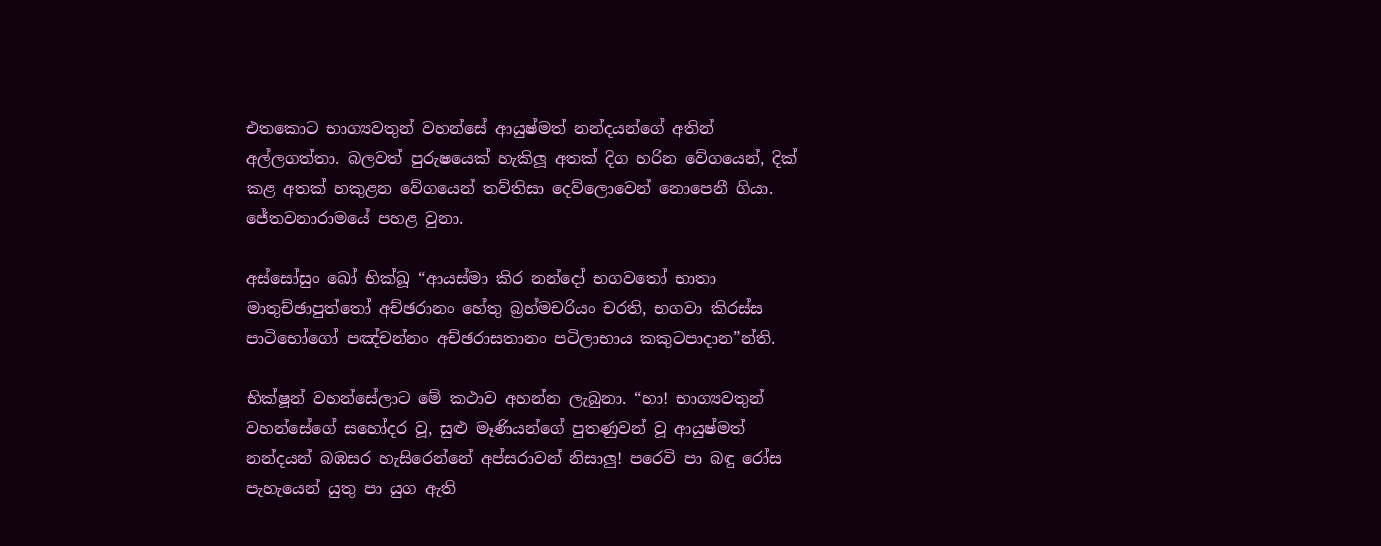එතකොට භාග්‍යවතුන් වහන්සේ ආයුෂ්මත් නන්දයන්ගේ අතින් අල්ලගත්තා. බලවත් පුරුෂයෙක් හැකිලූ අතක් දිග හරින වේගයෙන්, දික් කළ අතක් හකුළන වේගයෙන් තව්තිසා දෙව්ලොවෙන් නොපෙනී ගියා. ජේතවනාරාමයේ පහළ වුනා.

අස්සෝසුං ඛෝ භික්ඛූ “ආයස්මා කිර නන්දෝ භගවතෝ භාතා මාතුච්ඡාපුත්තෝ අච්ඡරානං හේතු බ්‍රහ්මචරියං චරති, භගවා කිරස්ස පාටිභෝගෝ පඤ්චන්නං අච්ඡරාසතානං පටිලාභාය කකුටපාදාන”න්ති.

භික්ෂූන් වහන්සේලාට මේ කථාව අහන්න ලැබුනා. “හා! භාග්‍යවතුන් වහන්සේගේ සහෝදර වූ, සුළු මෑණියන්ගේ පුතණුවන් වූ ආයුෂ්මත් නන්දයන් බඹසර හැසිරෙන්නේ අප්සරාවන් නිසාලු! පරෙවි පා බඳු රෝස පැහැයෙන් යුතු පා යුග ඇති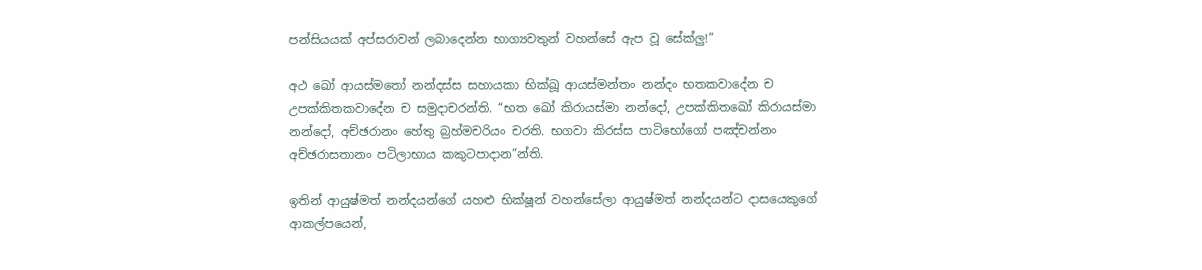පන්සියයක් අප්සරාවන් ලබාදෙන්න භාග්‍යවතුන් වහන්සේ ඇප වූ සේක්ලු!”

අථ ඛෝ ආයස්මතෝ නන්දස්ස සහායකා භික්ඛූ ආයස්මන්තං නන්දං භතකවාදේන ච උපක්කිතකවාදේන ච සමුදාචරන්ති. “භත ඛෝ කිරායස්මා නන්දෝ, උපක්කිතඛෝ කිරායස්මා නන්දෝ, අච්ඡරානං හේතු බ්‍රහ්මචරියං චරති. භගවා කිරස්ස පාටිභෝගෝ පඤ්චන්නං අච්ඡරාසතානං පටිලාභාය කකුටපාදාන”න්ති.

ඉතින් ආයුෂ්මත් නන්දයන්ගේ යහළු භික්ෂූන් වහන්සේලා ආයුෂ්මත් නන්දයන්ට දාසයෙකුගේ ආකල්පයෙන්,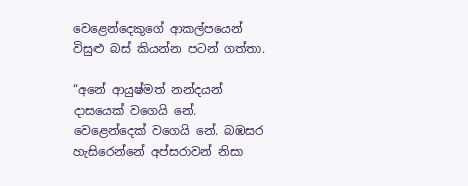වෙළෙන්දෙකුගේ ආකල්පයෙන් විසුළු බස් කියන්න පටන් ගත්තා.

“අනේ ආයුෂ්මත් නන්දයන් දාසයෙක් වගෙයි නේ. වෙළෙන්දෙක් වගෙයි නේ. බඹසර හැසිරෙන්නේ අප්සරාවන් නිසා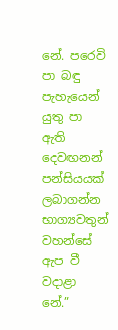නේ. පරෙවි පා බඳු පැහැයෙන් යුතු පා ඇති දෙවඟනන් පන්සියයක් ලබාගන්න භාග්‍යවතුන් වහන්සේ ඇප වී වදාළා නේ.”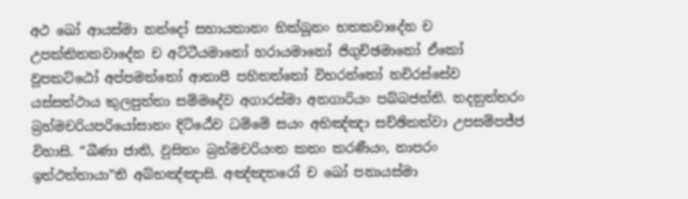අථ ඛෝ ආයස්මා නන්දෝ සහායකානං භික්ඛූනං භතකවාදේන ච උපක්කිතකවාදේන ච අට්ටීයමානෝ හරායමානෝ ජිගුච්ඡමානෝ ඒකෝ වූපකට්ඨෝ අප්පමත්තෝ ආතාපී පහිතත්තෝ විහරන්තෝ නචිරස්සේව යස්සත්ථාය කුලපුත්තා සම්මදේව අගාරස්මා අනගාරියං පබ්බජන්ති. තදනුත්තරං බ්‍රහ්මචරියපරියෝසානං දිට්ඨේව ධම්මේ සයං අභිඤ්ඤා සච්ඡිකත්වා උපසම්පජ්ජ විහාසි. “ඛීණා ජාති, වුසිතං බ්‍රහ්මචරියංත කතං කරණීයං, නාපරං ඉත්ථත්තායා”ති අබ්භඤ්ඤාසි. අඤ්ඤතරෝ ච ඛෝ පනායස්මා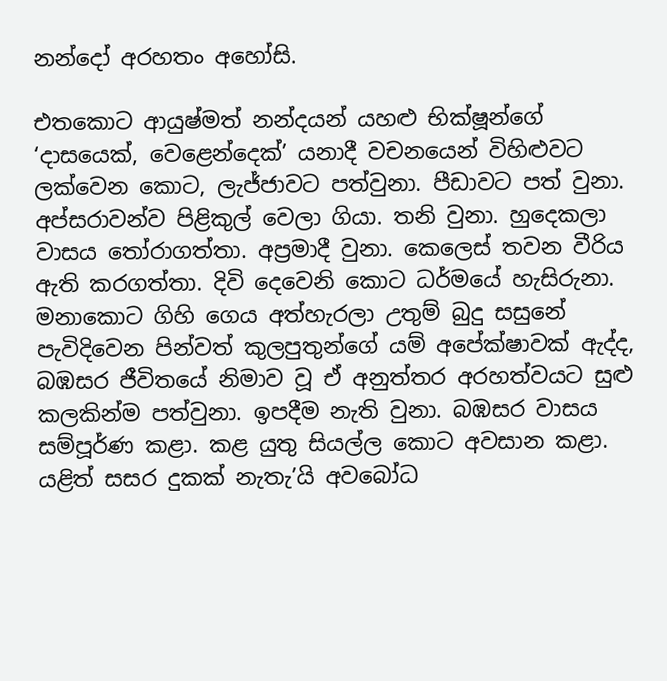නන්දෝ අරහතං අහෝසි.

එතකොට ආයුෂ්මත් නන්දයන් යහළු භික්ෂූන්ගේ ‘දාසයෙක්, වෙළෙන්දෙක්’ යනාදී වචනයෙන් විහිළුවට ලක්වෙන කොට, ලැජ්ජාවට පත්වුනා. පීඩාවට පත් වුනා. අප්සරාවන්ව පිළිකුල් වෙලා ගියා. තනි වුනා. හුදෙකලා වාසය තෝරාගත්තා. අප්‍රමාදී වුනා. කෙලෙස් තවන වීරිය ඇති කරගත්තා. දිවි දෙවෙනි කොට ධර්මයේ හැසිරුනා. මනාකොට ගිහි ගෙය අත්හැරලා උතුම් බුදු සසුනේ පැවිදිවෙන පින්වත් කුලපුතුන්ගේ යම් අපේක්ෂාවක් ඇද්ද, බඹසර ජීවිතයේ නිමාව වූ ඒ අනුත්තර අරහත්වයට සුළු කලකින්ම පත්වුනා. ඉපදීම නැති වුනා. බඹසර වාසය සම්පූර්ණ කළා. කළ යුතු සියල්ල කොට අවසාන කළා. යළිත් සසර දුකක් නැතැ’යි අවබෝධ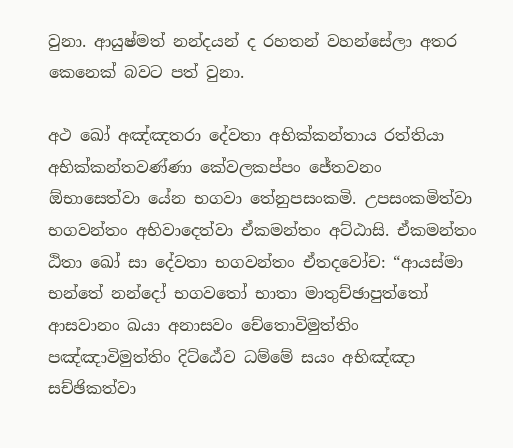වුනා. ආයුෂ්මත් නන්දයන් ද රහතන් වහන්සේලා අතර කෙනෙක් බවට පත් වුනා.

අථ ඛෝ අඤ්ඤතරා දේවතා අභික්කන්තාය රත්තියා අභික්කන්තවණ්ණා කේවලකප්පං ජේතවනං ඕභාසෙත්වා යේන භගවා තේනුපසංකමි. උපසංකමිත්වා භගවන්තං අභිවාදෙත්වා ඒකමන්තං අට්ඨාසි. ඒකමන්තං ඨිතා ඛෝ සා දේවතා භගවන්තං ඒතදවෝච: “ආයස්මා භන්තේ නන්දෝ භගවතෝ භාතා මාතුච්ඡාපුත්තෝ ආසවානං ඛයා අනාසවං චේතොවිමුත්තිං පඤ්ඤාවිමුත්තිං දිට්ඨේව ධම්මේ සයං අභිඤ්ඤා සච්ඡිකත්වා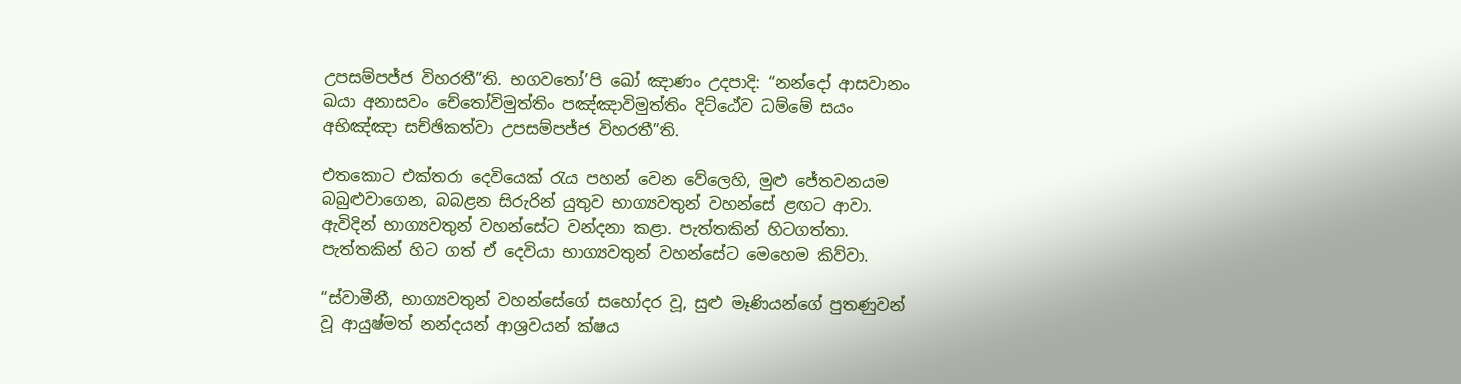උපසම්පජ්ජ විහරතී”ති. භගවතෝ’පි ඛෝ ඤාණං උදපාදි: “නන්දෝ ආසවානං ඛයා අනාසවං චේතෝවිමුත්තිං පඤ්ඤාවිමුත්තිං දිට්ඨේව ධම්මේ සයං අභිඤ්ඤා සච්ඡිකත්වා උපසම්පජ්ජ විහරතී”ති.

එතකොට එක්තරා දෙවියෙක් රැය පහන් වෙන වේලෙහි, මුළු ජේතවනයම බබුළුවාගෙන, බබළන සිරුරින් යුතුව භාග්‍යවතුන් වහන්සේ ළඟට ආවා. ඇවිදින් භාග්‍යවතුන් වහන්සේට වන්දනා කළා. පැත්තකින් හිටගත්තා. පැත්තකින් හිට ගත් ඒ දෙවියා භාග්‍යවතුන් වහන්සේට මෙහෙම කිව්වා.

“ස්වාමීනී, භාග්‍යවතුන් වහන්සේගේ සහෝදර වූ, සුළු මෑණියන්ගේ පුතණුවන් වූ ආයුෂ්මත් නන්දයන් ආශ්‍රවයන් ක්ෂය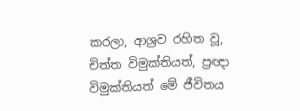කරලා, ආශ්‍රව රහිත වූ, චිත්ත විමුක්තියත්, ප්‍රඥා විමුක්තියත් මේ ජීවිතය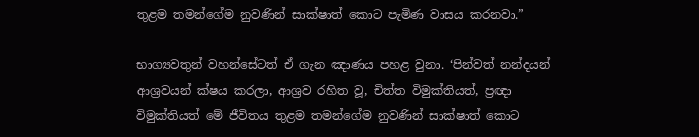තුළම තමන්ගේම නුවණින් සාක්ෂාත් කොට පැමිණ වාසය කරනවා.”

භාග්‍යවතුන් වහන්සේටත් ඒ ගැන ඤාණය පහළ වුනා. ‘පින්වත් නන්දයන් ආශ්‍රවයන් ක්ෂය කරලා, ආශ්‍රව රහිත වූ, චිත්ත විමුක්තියත්, ප්‍රඥා විමුක්තියත් මේ ජීවිතය තුළම තමන්ගේම නුවණින් සාක්ෂාත් කොට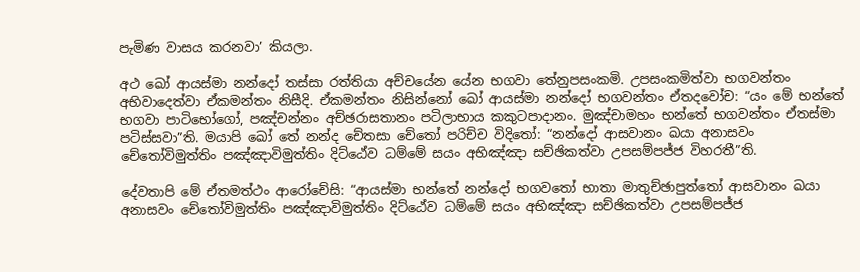පැමිණ වාසය කරනවා’ කියලා.

අථ ඛෝ ආයස්මා නන්දෝ තස්සා රත්තියා අච්චයේන යේන භගවා තේනුපසංකමි. උපසංකමිත්වා භගවන්තං අභිවාදෙත්වා ඒකමන්තං නිසීදි. ඒකමන්තං නිසින්නෝ ඛෝ ආයස්මා නන්දෝ භගවන්තං ඒතදවෝච: “යං මේ භන්තේ භගවා පාටිභෝගෝ, පඤ්චන්නං අච්ඡරාසතානං පටිලාභාය කකුටපාදානං. මුඤ්චාමහං භන්තේ භගවන්තං ඒතස්මා පටිස්සවා”ති. මයාපි ඛෝ තේ නන්ද චේතසා චේතෝ පරිච්ච විදිතෝ: “නන්දෝ ආසවානං ඛයා අනාසවං චේතෝවිමුත්තිං පඤ්ඤාවිමුත්තිං දිට්ඨේව ධම්මේ සයං අභිඤ්ඤා සච්ඡිකත්වා උපසම්පජ්ජ විහරතී”ති.

දේවතාපි මේ ඒතමත්ථං ආරෝචේසි: “ආයස්මා භන්තේ නන්දෝ භගවතෝ භාතා මාතුච්ඡාපුත්තෝ ආසවානං ඛයා අනාසවං චේතෝවිමුත්තිං පඤ්ඤාවිමුත්තිං දිට්ඨේව ධම්මේ සයං අභිඤ්ඤා සච්ඡිකත්වා උපසම්පජ්ජ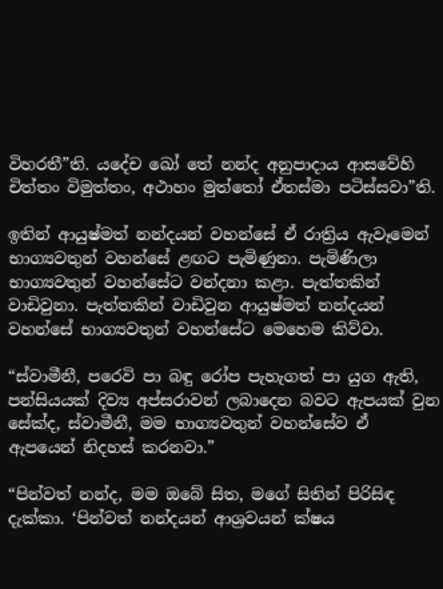විහරතී”ති. යදේච ඛෝ තේ නන්ද අනුපාදාය ආසවේහි චිත්තං විමුත්තං, අථාහං මුත්තෝ ඒතස්මා පටිස්සවා”ති.

ඉතින් ආයුෂ්මත් නන්දයන් වහන්සේ ඒ රාත්‍රිය ඇවෑමෙන් භාග්‍යවතුන් වහන්සේ ළඟට පැමිණුනා. පැමිණිලා භාග්‍යවතුන් වහන්සේට වන්දනා කළා. පැත්තකින් වාඩිවුනා. පැත්තකින් වාඩිවුන ආයුෂ්මත් නන්දයන් වහන්සේ භාග්‍යවතුන් වහන්සේට මෙහෙම කිව්වා.

“ස්වාමීනී, පරෙවි පා බඳු රෝප පැහැගත් පා යුග ඇති, පන්සියයක් දිව්‍ය අප්සරාවන් ලබාදෙන බවට ඇපයක් වුන සේක්ද, ස්වාමීනී, මම භාග්‍යවතුන් වහන්සේව ඒ ඇපයෙන් නිදහස් කරනවා.”

“පින්වත් නන්ද, මම ඔබේ සිත, මගේ සිතින් පිරිසිඳ දැක්කා. ‘පින්වත් නන්දයන් ආශ්‍රවයන් ක්ෂය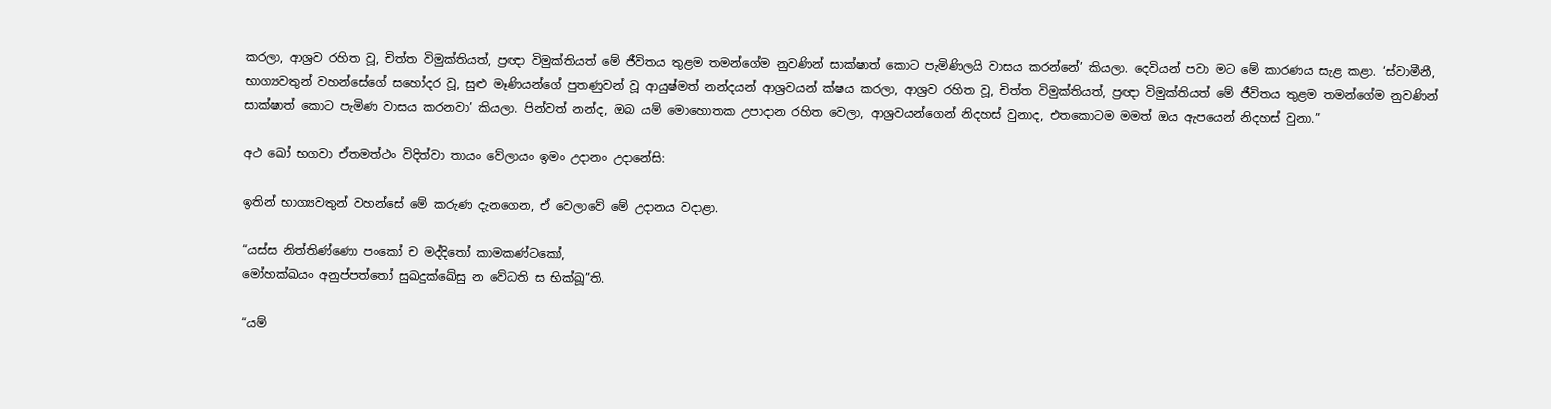කරලා, ආශ්‍රව රහිත වූ, චිත්ත විමුක්තියත්, ප්‍රඥා විමුක්තියත් මේ ජීවිතය තුළම තමන්ගේම නුවණින් සාක්ෂාත් කොට පැමිණිලයි වාසය කරන්නේ’ කියලා. දෙවියන් පවා මට මේ කාරණය සැළ කළා. ‘ස්වාමීනී, භාග්‍යවතුන් වහන්සේගේ සහෝදර වූ, සුළු මෑණියන්ගේ පුතණුවන් වූ ආයුෂ්මත් නන්දයන් ආශ්‍රවයන් ක්ෂය කරලා, ආශ්‍රව රහිත වූ, චිත්ත විමුක්තියත්, ප්‍රඥා විමුක්තියත් මේ ජීවිතය තුළම තමන්ගේම නුවණින් සාක්ෂාත් කොට පැමිණ වාසය කරනවා’ කියලා. පින්වත් නන්ද, ඔබ යම් මොහොතක උපාදාන රහිත වෙලා, ආශ්‍රවයන්ගෙන් නිදහස් වුනාද, එතකොටම මමත් ඔය ඇපයෙන් නිදහස් වුනා.”

අථ ඛෝ භගවා ඒතමත්ථං විදිත්වා තායං වේලායං ඉමං උදානං උදානේසි:

ඉතින් භාග්‍යවතුන් වහන්සේ මේ කරුණ දැනගෙන, ඒ වෙලාවේ මේ උදානය වදාළා.

“යස්ස නිත්තිණ්ණො පංකෝ ච මද්දිතෝ කාමකණ්ටකෝ,
මෝහක්ඛයං අනුප්පත්තෝ සුඛදුක්ඛේසු න වේධති ස භික්ඛූ”ති.

“යම්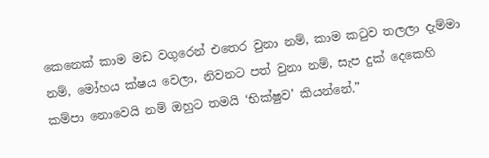කෙනෙක් කාම මඩ වගුරෙන් එතෙර වුනා නම්, කාම කටුව තලලා දැම්මා නම්, මෝහය ක්ෂය වෙලා, නිවනට පත් වුනා නම්, සැප දුක් දෙකෙහි කම්පා නොවෙයි නම් ඔහුට තමයි ‘භික්ෂුව’ කියන්නේ.”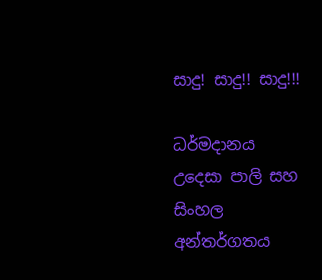සාදු! සාදු!! සාදු!!!

ධර්මදානය උදෙසා පාලි සහ සිංහල අන්තර්ගතය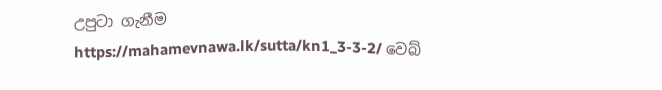උපුටා ගැනීම https://mahamevnawa.lk/sutta/kn1_3-3-2/ වෙබ්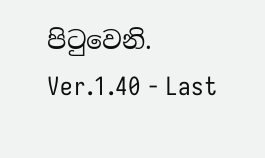පිටුවෙනි.
Ver.1.40 - Last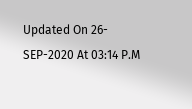Updated On 26-SEP-2020 At 03:14 P.M